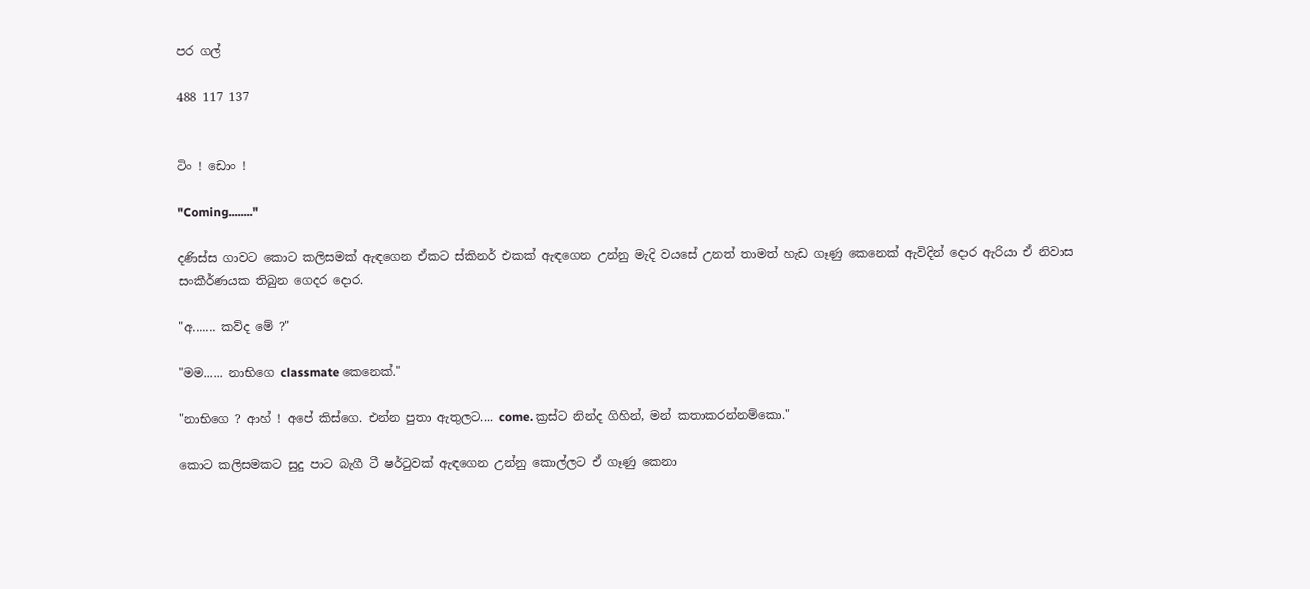පර ගල්

488 117 137


ටිං ! ඩොං !

"Coming........"

දණිස්ස ගාවට කොට කලිසමක් ඇඳගෙන ඒකට ස්කිනර් එකක් ඇඳගෙන උන්නු මැදි වයසේ උනත් තාමත් හැඩ ගෑණු කෙනෙක් ඇවිදින් දොර ඇරියා ඒ නිවාස සංකීර්ණයක තිබුන ගෙදර දොර.

"අ....... කව්ද මේ ?"

"මම...... නාභිගෙ classmate කෙනෙක්."

"නාභිගෙ ? ආහ් ! අපේ කිස්ගෙ. එන්න පුතා ඇතුලට.... come. ක්‍රස්ට නින්ද ගිහින්, මන් කතාකරන්නම්කො."

කොට කලිසමකට සුදු පාට බැගී ටී ෂර්ටුවක් ඇඳගෙන උන්නු කොල්ලට ඒ ගෑණු කෙනා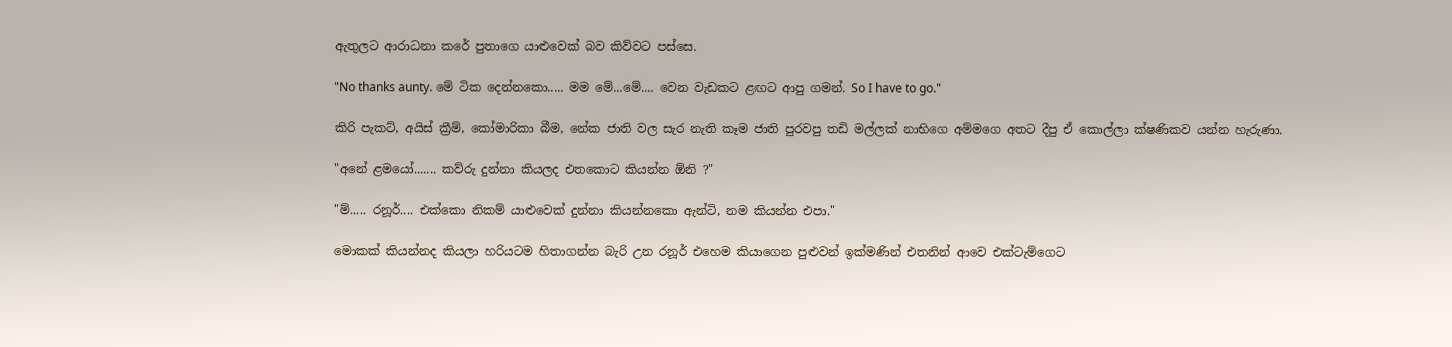ඇතුලට ආරාධනා කරේ පුතාගෙ යාළුවෙක් බව කිව්වට පස්සෙ.

"No thanks aunty. මේ ටික දෙන්නකො..... මම මේ...මේ.... වෙන වැඩකට ළඟට ආපු ගමන්. So I have to go."

කිරි පැකට්, අයිස් ක්‍රීම්, කෝමාරිකා බීම, නේක ජාති වල සැර නැති කෑම ජාති පුරවපු තඩි මල්ලක් නාභිගෙ අම්මගෙ අතට දීපු ඒ කොල්ලා ක්ෂණිකව යන්න හැරුණා.

"අනේ ළමයෝ....... කව්රු දුන්නා කියලද එතකොට කියන්න ඕනි ?"

"ම්..... රනූර්.... එක්කො නිකම් යාළුවෙක් දුන්නා කියන්නකො ඇන්ටි, නම කියන්න එපා."

මොකක් කියන්නද කියලා හරියටම හිතාගන්න බැරි උන රනූර් එහෙම කියාගෙන පුළුවන් ඉක්මණින් එතනින් ආවෙ එක්ටැම්ගෙට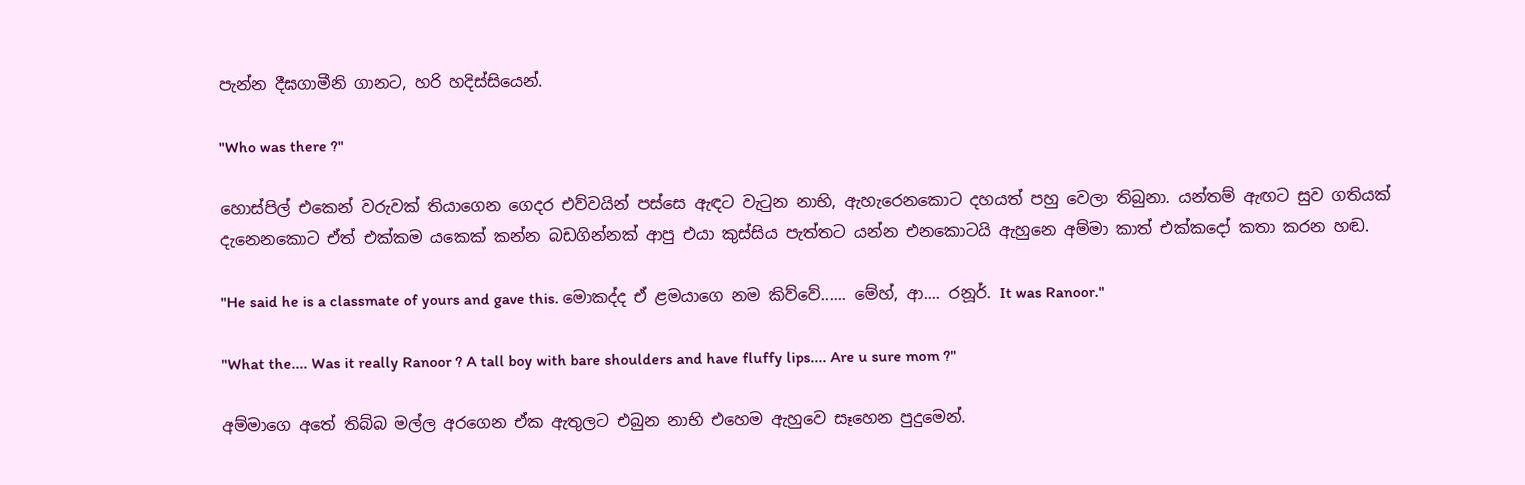පැන්න දීඝගාමීනි ගානට, හරි හදිස්සියෙන්.

"Who was there ?"

හොස්පිල් එකෙන් වරුවක් තියාගෙන ගෙදර එව්වයින් පස්සෙ ඇඳට වැටුන නාභි, ඇහැරෙනකොට දහයත් පහු වෙලා තිබුනා. යන්තම් ඇඟට සුව ගතියක් දැනෙනකොට ඒත් එක්කම යකෙක් කන්න බඩගින්නක් ආපු එයා කුස්සිය පැත්තට යන්න එනකොටයි ඇහුනෙ අම්මා කාත් එක්කදෝ කතා කරන හඬ.

"He said he is a classmate of yours and gave this. මොකද්ද ඒ ළමයාගෙ නම කිව්වේ...... මේහ්, ආ.... රනූර්. It was Ranoor."

"What the.... Was it really Ranoor ? A tall boy with bare shoulders and have fluffy lips.... Are u sure mom ?"

අම්මාගෙ අතේ තිබ්බ මල්ල අරගෙන ඒක ඇතුලට එබුන නාභි එහෙම ඇහුවෙ සෑහෙන පුදුමෙන්.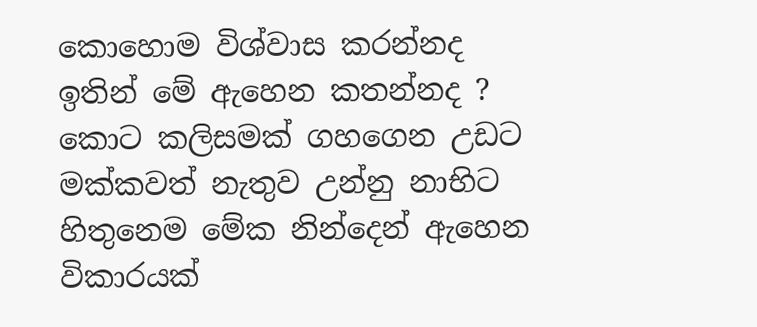කොහොම විශ්වාස කරන්නද ඉතින් මේ ඇහෙන කතන්නද ? කොට කලිසමක් ගහගෙන උඩට මක්කවත් නැතුව උන්නු නාභිට හිතුනෙම මේක නින්දෙන් ඇහෙන විකාරයක්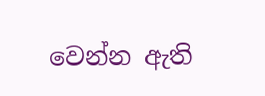වෙන්න ඇති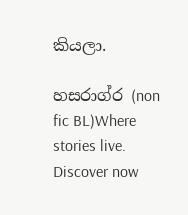කියලා.

හසරාග්ර (non fic BL)Where stories live. Discover now